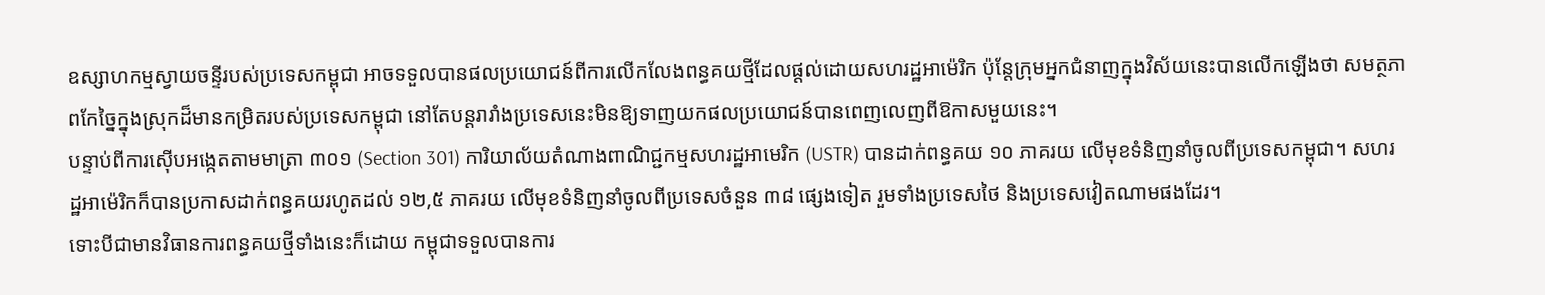ឧស្សាហកម្មស្វាយចន្ទីរបស់ប្រទេសកម្ពុជា អាចទទួលបានផលប្រយោជន៍ពីការលើកលែងពន្ធគយថ្មីដែលផ្តល់ដោយសហរដ្ឋអាម៉េរិក ប៉ុន្តែក្រុមអ្នកជំនាញក្នុងវិស័យនេះបានលើកឡើងថា សមត្ថភាពកែច្នៃក្នុងស្រុកដ៏មានកម្រិតរបស់ប្រទេសកម្ពុជា នៅតែបន្តរារាំងប្រទេសនេះមិនឱ្យទាញយកផលប្រយោជន៍បានពេញលេញពីឱកាសមួយនេះ។
បន្ទាប់ពីការស៊ើបអង្កេតតាមមាត្រា ៣០១ (Section 301) ការិយាល័យតំណាងពាណិជ្ជកម្មសហរដ្ឋអាមេរិក (USTR) បានដាក់ពន្ធគយ ១០ ភាគរយ លើមុខទំនិញនាំចូលពីប្រទេសកម្ពុជា។ សហរដ្ឋអាម៉េរិកក៏បានប្រកាសដាក់ពន្ធគយរហូតដល់ ១២,៥ ភាគរយ លើមុខទំនិញនាំចូលពីប្រទេសចំនួន ៣៨ ផ្សេងទៀត រួមទាំងប្រទេសថៃ និងប្រទេសវៀតណាមផងដែរ។
ទោះបីជាមានវិធានការពន្ធគយថ្មីទាំងនេះក៏ដោយ កម្ពុជាទទួលបានការ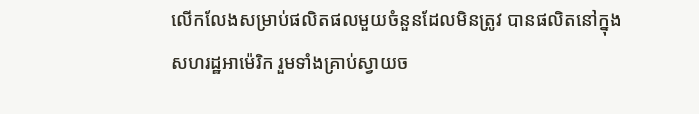លើកលែងសម្រាប់ផលិតផលមួយចំនួនដែលមិនត្រូវ បានផលិតនៅក្នុងសហរដ្ឋអាម៉េរិក រួមទាំងគ្រាប់ស្វាយច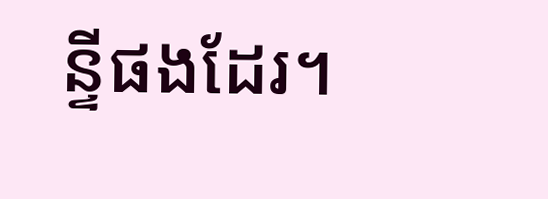ន្ទីផងដែរ។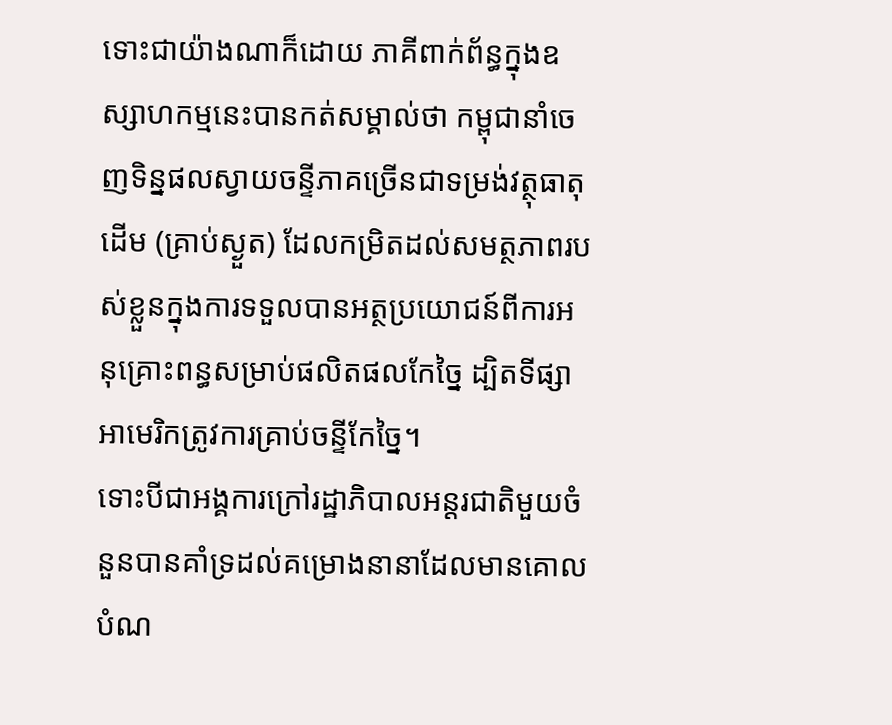ទោះជាយ៉ាងណាក៏ដោយ ភាគីពាក់ព័ន្ធក្នុងឧស្សាហកម្មនេះបានកត់សម្គាល់ថា កម្ពុជានាំចេញទិន្នផលស្វាយចន្ទីភាគច្រើនជាទម្រង់វត្ថុធាតុដើម (គ្រាប់ស្ងួត) ដែលកម្រិតដល់សមត្ថភាពរបស់ខ្លួនក្នុងការទទួលបានអត្ថប្រយោជន៍ពីការអនុគ្រោះពន្ធសម្រាប់ផលិតផលកែច្នៃ ដ្បិតទីផ្សាអាមេរិកត្រូវការគ្រាប់ចន្ទីកែច្នៃ។
ទោះបីជាអង្គការក្រៅរដ្ឋាភិបាលអន្តរជាតិមួយចំនួនបានគាំទ្រដល់គម្រោងនានាដែលមានគោលបំណ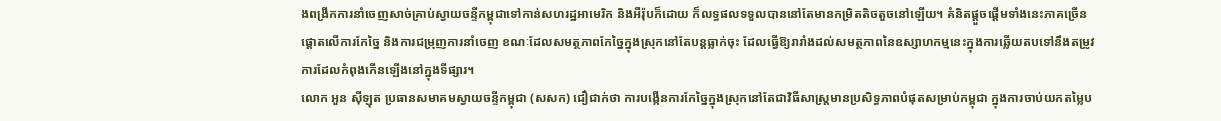ងពង្រីកការនាំចេញសាច់គ្រាប់ស្វាយចន្ទីកម្ពុជាទៅកាន់សហរដ្ឋអាមេរិក និងអឺរ៉ុបក៏ដោយ ក៏លទ្ធផលទទួលបាននៅតែមានកម្រិតតិចតួចនៅឡើយ។ គំនិតផ្តួចផ្តើមទាំងនេះភាគច្រើនផ្តោតលើការកែច្នៃ និងការជម្រុញការនាំចេញ ខណៈដែលសមត្ថភាពកែច្នៃក្នុងស្រុកនៅតែបន្តធ្លាក់ចុះ ដែលធ្វើឱ្យរារាំងដល់សមត្ថភាពនៃឧស្សាហកម្មនេះក្នុងការឆ្លើយតបទៅនឹងតម្រូវការដែលកំពុងកើនឡើងនៅក្នុងទីផ្សារ។
លោក អួន ស៊ីឡុត ប្រធានសមាគមស្វាយចន្ទីកម្ពុជា (សសក) ជឿជាក់ថា ការបង្កើនការកែច្នៃក្នុងស្រុកនៅតែជាវិធីសាស្ត្រមានប្រសិទ្ធភាពបំផុតសម្រាប់កម្ពុជា ក្នុងការចាប់យកតម្លៃប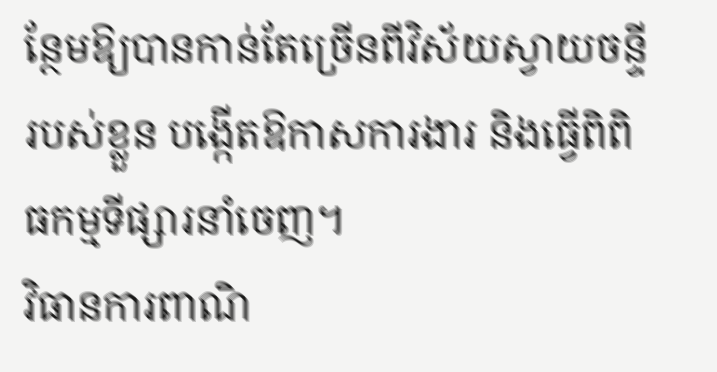ន្ថែមឱ្យបានកាន់តែច្រើនពីវិស័យស្វាយចន្ទីរបស់ខ្លួន បង្កើតឱកាសការងារ និងធ្វើពិពិធកម្មទីផ្សារនាំចេញ។
វិធានការពាណិ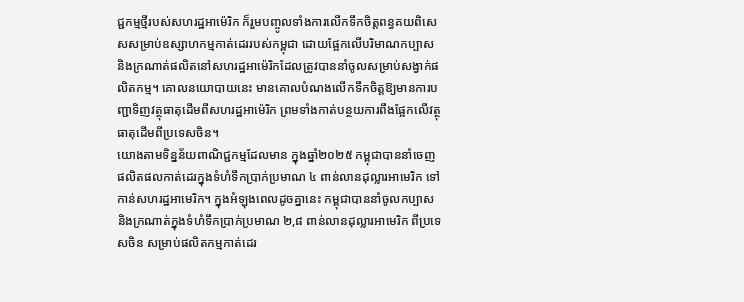ជ្ជកម្មថ្មីរបស់សហរដ្ឋអាម៉េរិក ក៏រួមបញ្ចូលទាំងការលើកទឹកចិត្តពន្ធគយពិសេសសម្រាប់ឧស្សាហកម្មកាត់ដេររបស់កម្ពុជា ដោយផ្អែកលើបរិមាណកប្បាស និងក្រណាត់ផលិតនៅសហរដ្ឋអាម៉េរិកដែលត្រូវបាននាំចូលសម្រាប់សង្វាក់ផលិតកម្ម។ គោលនយោបាយនេះ មានគោលបំណងលើកទឹកចិត្តឱ្យមានការបញ្ជាទិញវត្ថុធាតុដើមពីសហរដ្ឋអាម៉េរិក ព្រមទាំងកាត់បន្ថយការពឹងផ្អែកលើវត្ថុធាតុដើមពីប្រទេសចិន។
យោងតាមទិន្នន័យពាណិជ្ជកម្មដែលមាន ក្នុងឆ្នាំ២០២៥ កម្ពុជាបាននាំចេញផលិតផលកាត់ដេរក្នុងទំហំទឹកប្រាក់ប្រមាណ ៤ ពាន់លានដុល្លារអាមេរិក ទៅកាន់សហរដ្ឋអាមេរិក។ ក្នុងអំឡុងពេលដូចគ្នានេះ កម្ពុជាបាននាំចូលកប្បាស និងក្រណាត់ក្នុងទំហំទឹកប្រាក់ប្រមាណ ២,៨ ពាន់លានដុល្លារអាមេរិក ពីប្រទេសចិន សម្រាប់ផលិតកម្មកាត់ដេរ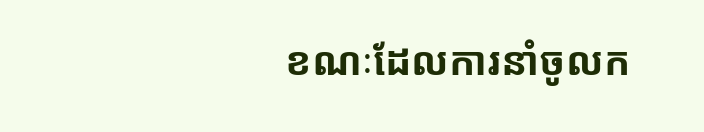ខណៈដែលការនាំចូលក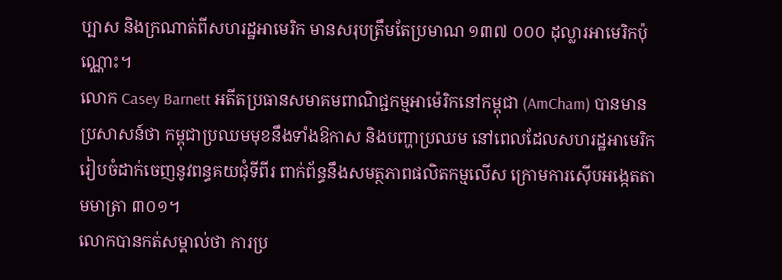ប្បាស និងក្រណាត់ពីសហរដ្ឋអាមេរិក មានសរុបត្រឹមតែប្រមាណ ១៣៧ ០០០ ដុល្លារអាមេរិកប៉ុណ្ណោះ។
លោក Casey Barnett អតីតប្រធានសមាគមពាណិជ្ជកម្មអាម៉េរិកនៅកម្ពុជា (AmCham) បានមានប្រសាសន៍ថា កម្ពុជាប្រឈមមុខនឹងទាំងឱកាស និងបញ្ហាប្រឈម នៅពេលដែលសហរដ្ឋអាមេរិករៀបចំដាក់ចេញនូវពន្ធគយជុំទីពីរ ពាក់ព័ន្ធនឹងសមត្ថភាពផលិតកម្មលើស ក្រោមការស៊ើបអង្កេតតាមមាត្រា ៣០១។
លោកបានកត់សម្គាល់ថា ការប្រ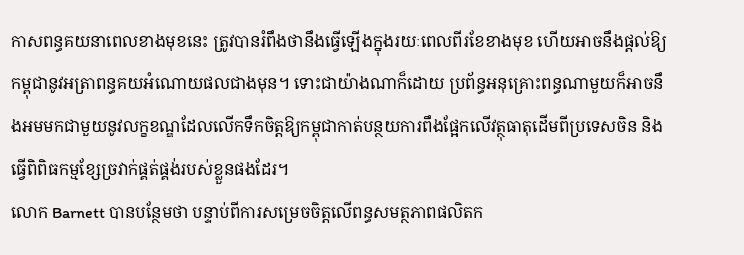កាសពន្ធគយនាពេលខាងមុខនេះ ត្រូវបានរំពឹងថានឹងធ្វើឡើងក្នុងរយៈពេលពីរខែខាងមុខ ហើយអាចនឹងផ្តល់ឱ្យកម្ពុជានូវអត្រាពន្ធគយអំណោយផលជាងមុន។ ទោះជាយ៉ាងណាក៏ដោយ ប្រព័ន្ធអនុគ្រោះពន្ធណាមួយក៏អាចនឹងអមមកជាមួយនូវលក្ខខណ្ឌដែលលើកទឹកចិត្តឱ្យកម្ពុជាកាត់បន្ថយការពឹងផ្អែកលើវត្ថុធាតុដើមពីប្រទេសចិន និងធ្វើពិពិធកម្មខ្សែច្រវាក់ផ្គត់ផ្គង់របស់ខ្លួនផងដែរ។
លោក Barnett បានបន្ថែមថា បន្ទាប់ពីការសម្រេចចិត្តលើពន្ធសមត្ថភាពផលិតក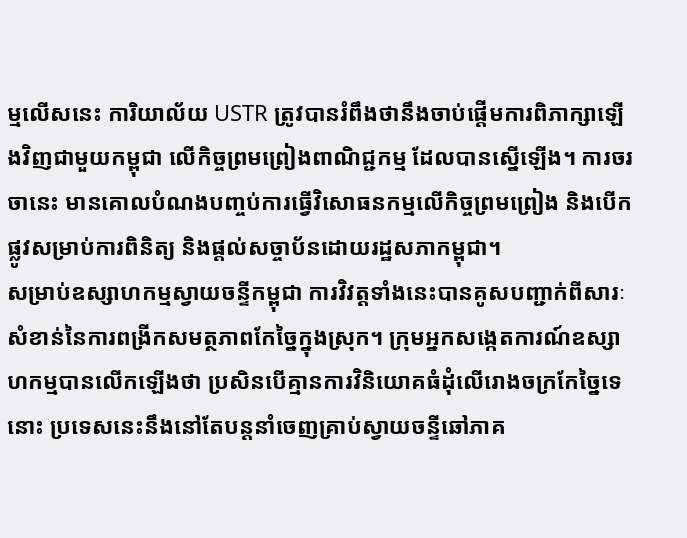ម្មលើសនេះ ការិយាល័យ USTR ត្រូវបានរំពឹងថានឹងចាប់ផ្តើមការពិភាក្សាឡើងវិញជាមួយកម្ពុជា លើកិច្ចព្រមព្រៀងពាណិជ្ជកម្ម ដែលបានស្នើឡើង។ ការចរចានេះ មានគោលបំណងបញ្ចប់ការធ្វើវិសោធនកម្មលើកិច្ចព្រមព្រៀង និងបើកផ្លូវសម្រាប់ការពិនិត្យ និងផ្តល់សច្ចាប័នដោយរដ្ឋសភាកម្ពុជា។
សម្រាប់ឧស្សាហកម្មស្វាយចន្ទីកម្ពុជា ការវិវត្តទាំងនេះបានគូសបញ្ជាក់ពីសារៈសំខាន់នៃការពង្រីកសមត្ថភាពកែច្នៃក្នុងស្រុក។ ក្រុមអ្នកសង្កេតការណ៍ឧស្សាហកម្មបានលើកឡើងថា ប្រសិនបើគ្មានការវិនិយោគធំដុំលើរោងចក្រកែច្នៃទេនោះ ប្រទេសនេះនឹងនៅតែបន្តនាំចេញគ្រាប់ស្វាយចន្ទីឆៅភាគ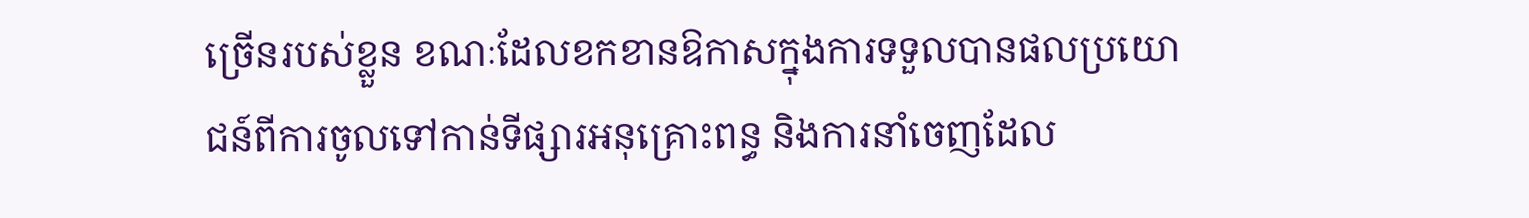ច្រើនរបស់ខ្លួន ខណៈដែលខកខានឱកាសក្នុងការទទួលបានផលប្រយោជន៍ពីការចូលទៅកាន់ទីផ្សារអនុគ្រោះពន្ធ និងការនាំចេញដែល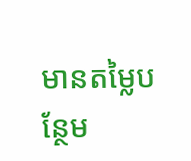មានតម្លៃបន្ថែម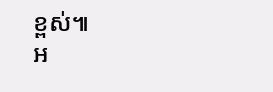ខ្ពស់៕
អ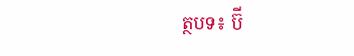ត្ថបទ៖ ប៊ី